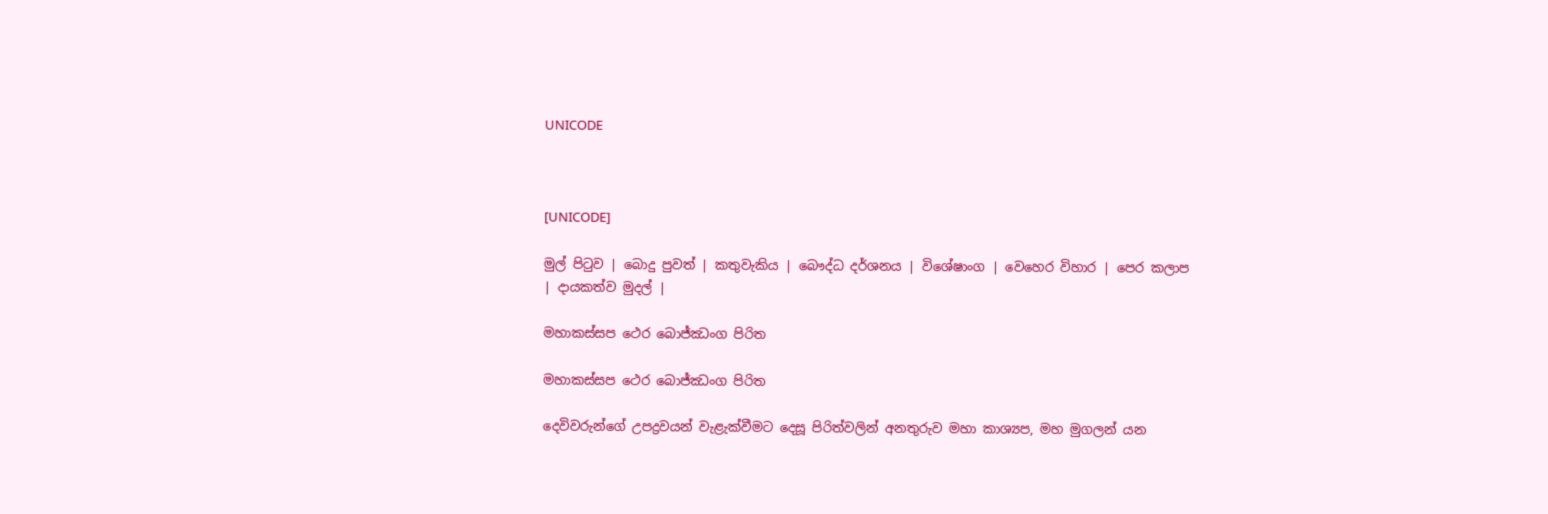UNICODE



[UNICODE]

මුල් පිටුව | බොදු පුවත් | කතුවැකිය | බෞද්ධ දර්ශනය | විශේෂාංග | වෙහෙර විහාර | පෙර කලාප | දායකත්ව මුදල් |

මහාකස්සප ථෙර බොජ්ඣංග පිරිත

මහාකස්සප ථෙර බොජ්ඣංග පිරිත

දෙවිවරුන්ගේ උපද්‍රවයන් වැළැක්වීමට දෙසූ පිරිත්වලින් අනතුරුව මහා කාශ්‍යප, මහ මුගලන් යන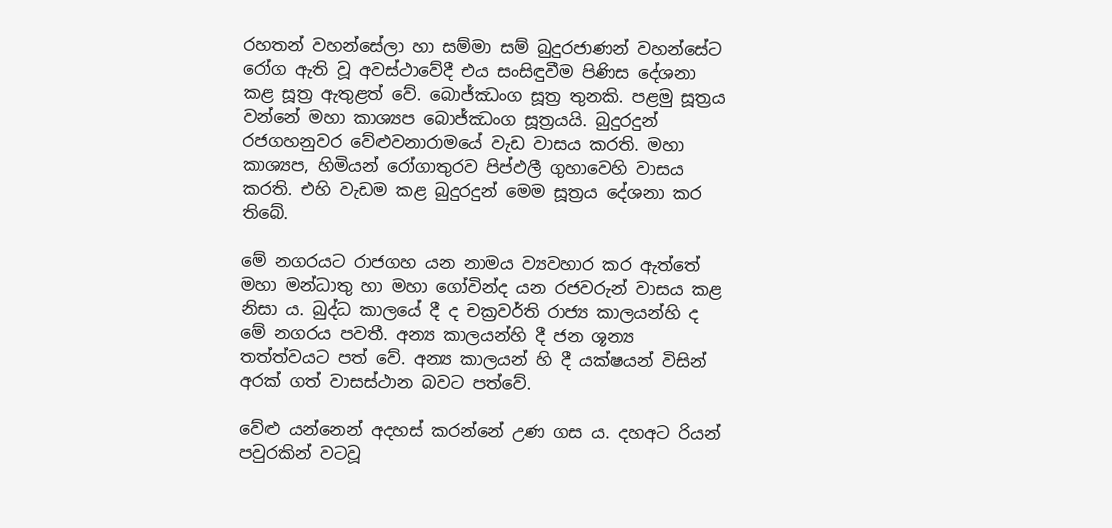රහතන් වහන්සේලා හා සම්මා සම් බුදුරජාණන් වහන්සේට රෝග ඇති වූ අවස්ථාවේදී එය සංසිඳුවීම පිණිස දේශනා කළ සූත්‍ර ඇතුළත් වේ. බොජ්ඣංග සූත්‍ර තුනකි. පළමු සූත්‍රය වන්නේ මහා කාශ්‍යප බොජ්ඣංග සූත්‍රයයි. බුදුරදුන් රජගහනුවර වේළුවනාරාමයේ වැඩ වාසය කරති. මහා කාශ්‍යප, හිමියන් රෝගාතුරව පිප්ඵලී ගුහාවෙහි වාසය කරති. එහි වැඩම කළ බුදුරදුන් මෙම සූත්‍රය දේශනා කර තිබේ.

මේ නගරයට රාජගහ යන නාමය ව්‍යවහාර කර ඇත්තේ මහා මන්ධාතු හා මහා ගෝවින්ද යන රජවරුන් වාසය කළ නිසා ය. බුද්ධ කාලයේ දී ද චක්‍රවර්ති රාජ්‍ය කාලයන්හි ද මේ නගරය පවතී. අන්‍ය කාලයන්හි දී ජන ශූන්‍ය තත්ත්වයට පත් වේ. අන්‍ය කාලයන් හි දී යක්ෂයන් විසින් අරක් ගත් වාසස්ථාන බවට පත්වේ.

වේළු යන්නෙන් අදහස් කරන්නේ උණ ගස ය. දහඅට රියන් පවුරකින් වටවූ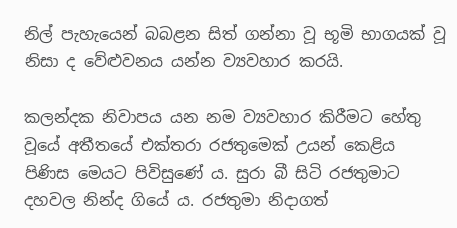නිල් පැහැයෙන් බබළන සිත් ගන්නා වූ භූමි භාගයක් වූ නිසා ද වේළුවනය යන්න ව්‍යවහාර කරයි.

කලන්දක නිවාපය යන නම ව්‍යවහාර කිරීමට හේතු වූයේ අතීතයේ එක්තරා රජතුමෙක් උයන් කෙළිය පිණිස මෙයට පිවිසුණේ ය. සුරා බී සිටි රජතුමාට දහවල නින්ද ගියේ ය. රජතුමා නිදාගත්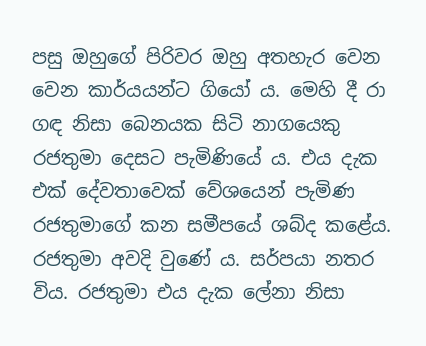පසු ඔහුගේ පිරිවර ඔහු අතහැර වෙන වෙන කාර්යයන්ට ගියෝ ය. මෙහි දී රා ගඳ නිසා බෙනයක සිටි නාගයෙකු රජතුමා දෙසට පැමිණියේ ය. එය දැක එක් දේවතාවෙක් වේශයෙන් පැමිණ රජතුමාගේ කන සමීපයේ ශබ්ද කළේය. රජතුමා අවදි වුණේ ය. සර්පයා නතර විය. රජතුමා එය දැක ලේනා නිසා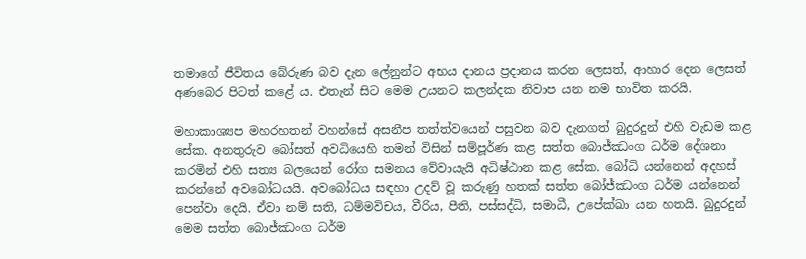තමාගේ ජීවිතය බේරුණ බව දැන ලේනුන්ට අභය දානය ප්‍රදානය කරන ලෙසත්, ආහාර දෙන ලෙසත් අණබෙර පිටත් කළේ ය. එතැන් සිට මෙම උයනට කලන්දක නිවාප යන නම භාවිත කරයි.

මහාකාශ්‍යප මහරහතන් වහන්සේ අසනීප තත්ත්වයෙන් පසුවන බව දැනගත් බුදුරදුන් එහි වැඩම කළ සේක. අනතුරුව බෝසත් අවධියෙහි තමන් විසින් සම්පූර්ණ කළ සත්ත බොජ්ඣංග ධර්ම දේශනා කරමින් එහි සත්‍ය බලයෙන් රෝග සමනය වේවායැයි අධිෂ්ඨාන කළ සේක. බෝධි යන්නෙන් අදහස් කරන්නේ අවබෝධයයි. අවබෝධය සඳහා උදව් වූ කරුණු හතක් සත්ත බෝජ්ඣංග ධර්ම යන්නෙන් පෙන්වා දෙයි. ඒවා නම් සති, ධම්මවිචය, වීරිය, පීති, පස්සද්ධි, සමාධී, උපේක්ඛා යන හතයි. බුදුරදුන් මෙම සත්ත බොජ්ඣංග ධර්ම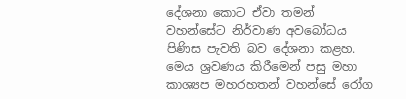දේශනා කොට ඒවා තමන් වහන්සේට නිර්වාණ අවබෝධය පිණිස පැවති බව දේශනා කළහ. මෙය ශ්‍රවණය කිරීමෙන් පසු මහා කාශ්‍යප මහරහතන් වහන්සේ රෝග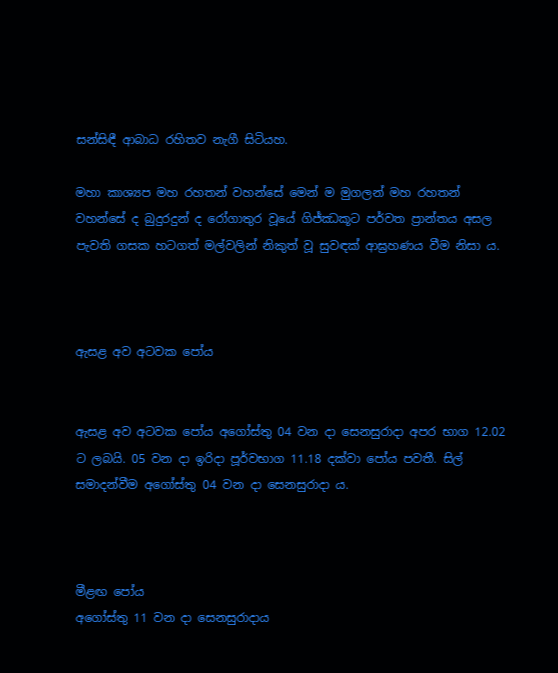සන්සිඳී ආබාධ රහිතව නැගී සිටියහ.

මහා කාශ්‍යප මහ රහතන් වහන්සේ මෙන් ම මුගලන් මහ රහතන් වහන්සේ ද බුදුරදුන් ද රෝගාතුර වූයේ ගිජ්ඣකූට පර්වත ප්‍රාන්තය අසල පැවති ගසක හටගත් මල්වලින් නිකුත් වූ සුවඳක් ආඝ්‍රහණය වීම නිසා ය.



ඇසළ අව අටවක පෝය


ඇසළ අව අටවක පෝය අගෝස්තු 04 වන දා සෙනසුරාදා අපර භාග 12.02 ට ලබයි. 05 වන දා ඉරිදා පූර්වභාග 11.18 දක්වා පෝය පවතී. සිල් සමාදන්වීම අගෝස්තු 04 වන දා සෙනසුරාදා ය.



මීළඟ පෝය
අගෝස්තු 11 වන දා සෙනසුරාදාය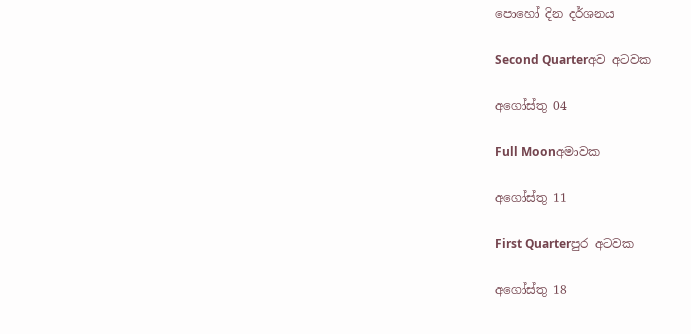පොහෝ දින දර්ශනය

Second Quarterඅව අටවක

අගෝස්තු 04

Full Moonඅමාවක

අගෝස්තු 11

First Quarterපුර අටවක

අගෝස්තු 18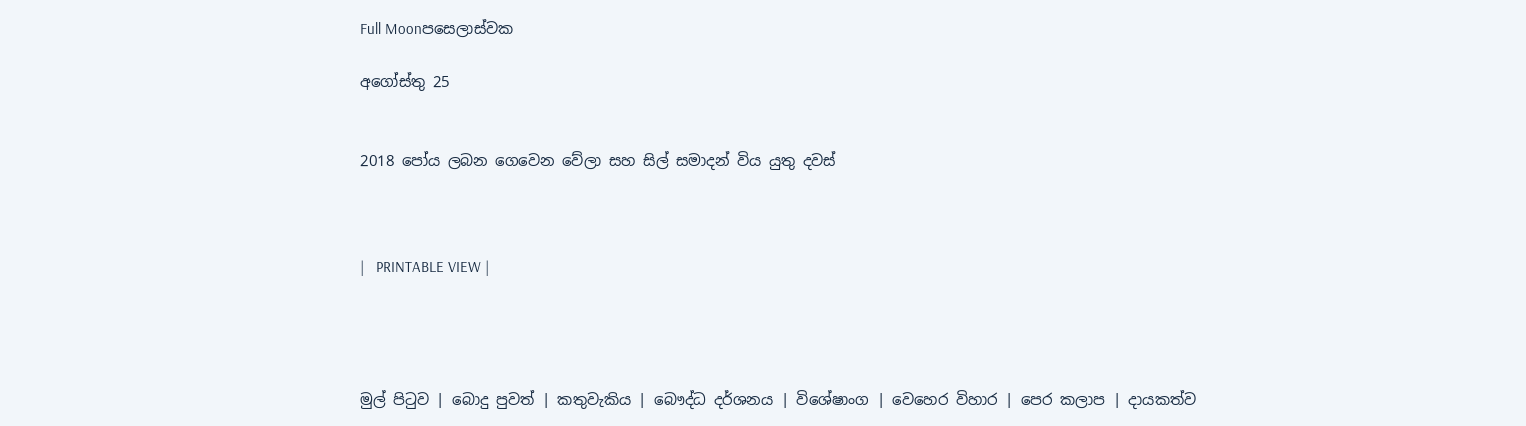Full Moonපසෙලාස්වක

අගෝස්තු 25


2018 පෝය ලබන ගෙවෙන වේලා සහ සිල් සමාදන් විය යුතු දවස්



|   PRINTABLE VIEW |




මුල් පිටුව | බොදු පුවත් | කතුවැකිය | බෞද්ධ දර්ශනය | විශේෂාංග | වෙහෙර විහාර | පෙර කලාප | දායකත්ව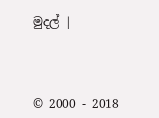මුදල් |



© 2000 - 2018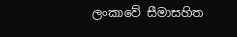ලංකාවේ සීමාසහිත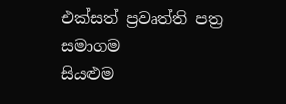එක්සත් ප්‍රවෘත්ති පත්‍ර සමාගම
සියළුම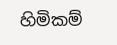හිමිකම්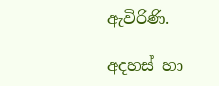ඇවිරිණි.

අදහස් හා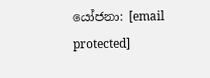යෝජනා: [email protected]